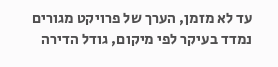עד לא מזמן, הערך של פרויקט מגורים נמדד בעיקר לפי מיקום, גודל הדירה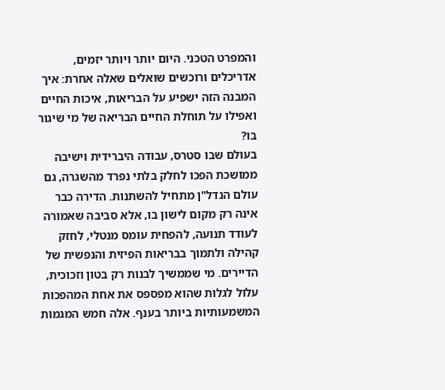והמפרט הטכני. היום יותר ויותר יזמים, אדריכלים ורוכשים שואלים שאלה אחרת: איך המבנה הזה ישפיע על הבריאות, איכות החיים ואפילו על תוחלת החיים הבריאה של מי שיגור בו?
בעולם שבו סטרס, עבודה היברידית וישיבה ממושכת הפכו לחלק בלתי נפרד מהשגרה, גם עולם הנדל"ן מתחיל להשתנות. הדירה כבר אינה רק מקום לישון בו, אלא סביבה שאמורה לעודד תנועה, להפחית עומס מנטלי, לחזק קהילה ולתמוך בבריאות הפיזית והנפשית של הדיירים. מי שממשיך לבנות רק בטון וזכוכית, עלול לגלות שהוא מפספס את אחת המהפכות המשמעותיות ביותר בענף. אלה חמש המגמות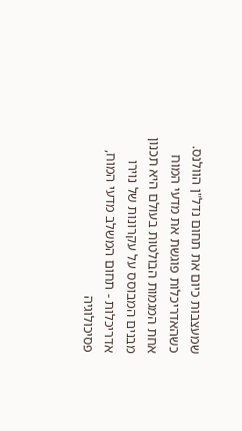שמעצבות כיום את תחום נדל"ן הוולנס.
כשהאדריכלות פוגשת את מדעי המוח
אחת המגמות הבולטות בעולם היא תכנון מבנים המבוסס על עקרונות של נוירו אדריכלות - תחום המשלב מדעי המוח, פסיכולוגיה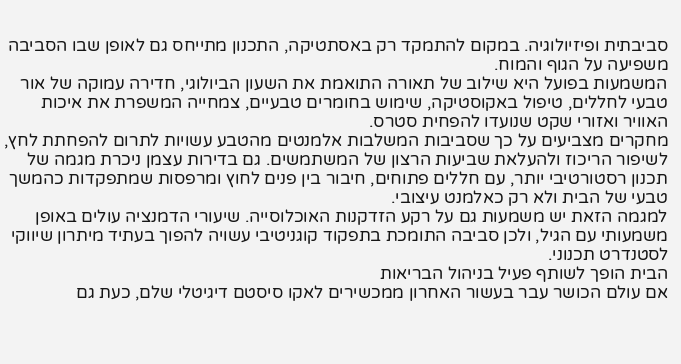סביבתית ופיזיולוגיה. במקום להתמקד רק באסתטיקה, התכנון מתייחס גם לאופן שבו הסביבה משפיעה על הגוף והמוח.
המשמעות בפועל היא שילוב של תאורה התואמת את השעון הביולוגי, חדירה עמוקה של אור טבעי לחללים, טיפול באקוסטיקה, שימוש בחומרים טבעיים, צמחייה המשפרת את איכות האוויר ואזורי שקט שנועדו להפחית סטרס.
מחקרים מצביעים על כך שסביבות המשלבות אלמנטים מהטבע עשויות לתרום להפחתת לחץ, לשיפור הריכוז ולהעלאת שביעות הרצון של המשתמשים. גם בדירות עצמן ניכרת מגמה של תכנון רסטורטיבי יותר, עם חללים פתוחים, חיבור בין פנים לחוץ ומרפסות שמתפקדות כהמשך טבעי של הבית ולא רק כאלמנט עיצובי.
למגמה הזאת יש משמעות גם על רקע הזדקנות האוכלוסייה. שיעורי הדמנציה עולים באופן משמעותי עם הגיל, ולכן סביבה התומכת בתפקוד קוגניטיבי עשויה להפוך בעתיד מיתרון שיווקי לסטנדרט תכנוני.
הבית הופך לשותף פעיל בניהול הבריאות
אם עולם הכושר עבר בעשור האחרון ממכשירים לאקו סיסטם דיגיטלי שלם, כעת גם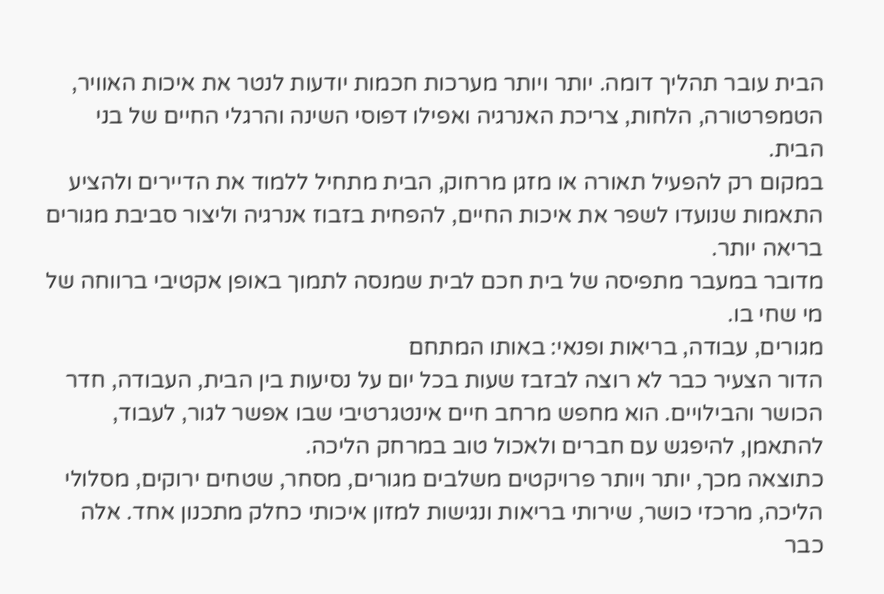הבית עובר תהליך דומה. יותר ויותר מערכות חכמות יודעות לנטר את איכות האוויר, הטמפרטורה, הלחות, צריכת האנרגיה ואפילו דפוסי השינה והרגלי החיים של בני הבית.
במקום רק להפעיל תאורה או מזגן מרחוק, הבית מתחיל ללמוד את הדיירים ולהציע התאמות שנועדו לשפר את איכות החיים, להפחית בזבוז אנרגיה וליצור סביבת מגורים בריאה יותר.
מדובר במעבר מתפיסה של בית חכם לבית שמנסה לתמוך באופן אקטיבי ברווחה של מי שחי בו.
מגורים, עבודה, בריאות ופנאי: באותו המתחם
הדור הצעיר כבר לא רוצה לבזבז שעות בכל יום על נסיעות בין הבית, העבודה, חדר הכושר והבילויים. הוא מחפש מרחב חיים אינטגרטיבי שבו אפשר לגור, לעבוד, להתאמן, להיפגש עם חברים ולאכול טוב במרחק הליכה.
כתוצאה מכך, יותר ויותר פרויקטים משלבים מגורים, מסחר, שטחים ירוקים, מסלולי הליכה, מרכזי כושר, שירותי בריאות ונגישות למזון איכותי כחלק מתכנון אחד. אלה כבר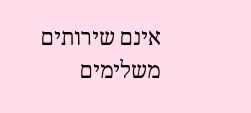אינם שירותים משלימים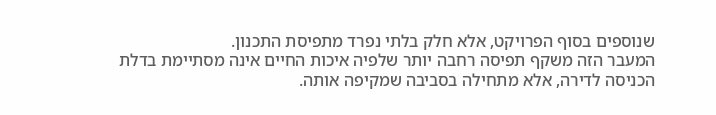שנוספים בסוף הפרויקט, אלא חלק בלתי נפרד מתפיסת התכנון.
המעבר הזה משקף תפיסה רחבה יותר שלפיה איכות החיים אינה מסתיימת בדלת הכניסה לדירה, אלא מתחילה בסביבה שמקיפה אותה.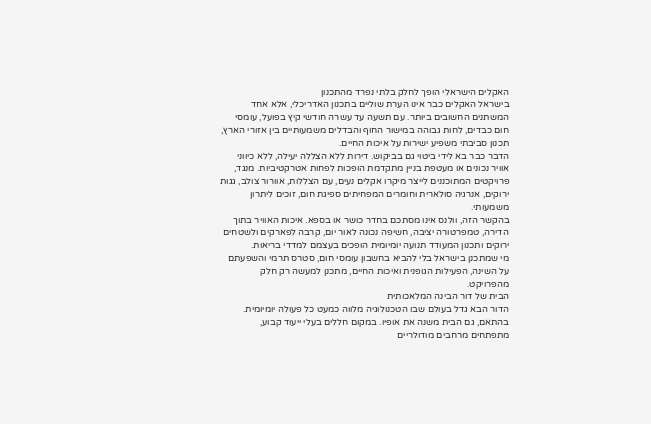האקלים הישראלי הופך לחלק בלתי נפרד מהתכנון
בישראל האקלים כבר אינו הערת שוליים בתכנון האדריכלי, אלא אחד המשתנים החשובים ביותר. עם תשעה עד עשרה חודשי קיץ בפועל, עומסי חום כבדים, לחות גבוהה במישור החוף והבדלים משמעותיים בין אזורי הארץ, תכנון סביבתי משפיע ישירות על איכות החיים.
הדבר כבר בא לידי ביטוי גם בביקוש. דירות ללא הצללה יעילה, ללא כיווני אוויר נכונים או מעטפת בניין מתקדמת הופכות לפחות אטרקטיביות. מנגד, פרויקטים המתוכננים לייצר מיקרו אקלים נעים, עם הצללות, אוורור צולב, גגות ירוקים, אנרגיה סולארית וחומרים המפחיתים ספיגת חום, זוכים ליתרון משמעותי.
בהקשר הזה, וולנס אינו מסתכם בחדר כושר או בספא. איכות האוויר בתוך הדירה, טמפרטורה יציבה, חשיפה נכונה לאור יום, קרבה לפארקים ולשטחים ירוקים ותכנון המעודד תנועה יומיומית הופכים בעצמם למדדי בריאות.
מי שמתכנן בישראל בלי להביא בחשבון עומסי חום, סטרס תרמי והשפעתם על השינה, הפעילות הגופנית ואיכות החיים, מתכנן למעשה רק חלק מהפרויקט.
הבית של דור הבינה המלאכותית
הדור הבא גדל בעולם שבו הטכנולוגיה מלווה כמעט כל פעולה יומיומית. בהתאם, גם הבית משנה את אופיו. במקום חללים בעלי ייעוד קבוע, מתפתחים מרחבים מודולריים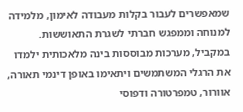שמאפשרים לעבור בקלות מעבודה לאימון, מלמידה למנוחה וממפגש חברתי לשגרת התאוששות.
במקביל, מערכות מבוססות בינה מלאכותית ילמדו את הרגלי המשתמשים ויתאימו באופן דינמי תאורה, אוורור, טמפרטורה ודפוסי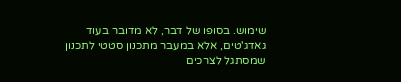שימוש. בסופו של דבר, לא מדובר בעוד גאדג'טים, אלא במעבר מתכנון סטטי לתכנון שמסתגל לצרכים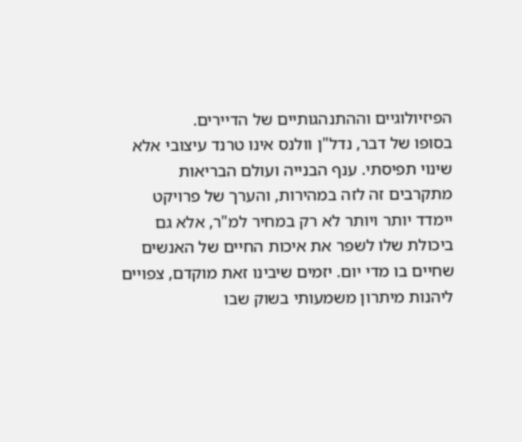הפיזיולוגיים וההתנהגותיים של הדיירים.
בסופו של דבר, נדל"ן וולנס אינו טרנד עיצובי אלא שינוי תפיסתי. ענף הבנייה ועולם הבריאות מתקרבים זה לזה במהירות, והערך של פרויקט יימדד יותר ויותר לא רק במחיר למ"ר, אלא גם ביכולת שלו לשפר את איכות החיים של האנשים שחיים בו מדי יום. יזמים שיבינו זאת מוקדם, צפויים ליהנות מיתרון משמעותי בשוק שבו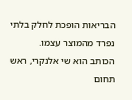הבריאות הופכת לחלק בלתי נפרד מהמוצר עצמו.
הכותב הוא שי אלנקרי, ראש תחום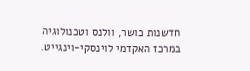חדשנות כושר, וולנס וטכנולוגיה במרכז האקדמי לוינסקי-וינגייט.